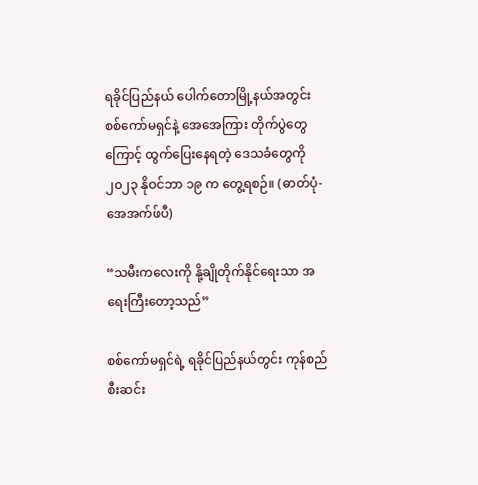ရခိုင်ပြည်နယ် ပေါက်တောမြို့နယ်အတွင်း စစ်ကော်မရှင်နဲ့ အေအေကြား တိုက်ပွဲတွေကြောင့် ထွက်ပြေးနေရတဲ့ ဒေသခံတွေကို ၂၀၂၃ နိုဝင်ဘာ ၁၉ က တွေ့ရစဉ်။ (ဓာတ်ပုံ-အေအက်ဖ်ပီ)

“သမီးကလေးကို နို့ချိုတိုက်နိုင်ရေးသာ အရေးကြီးတော့သည်”

စစ်ကော်မရှင်ရဲ့ ရခိုင်ပြည်နယ်တွင်း ကုန်စည်စီးဆင်း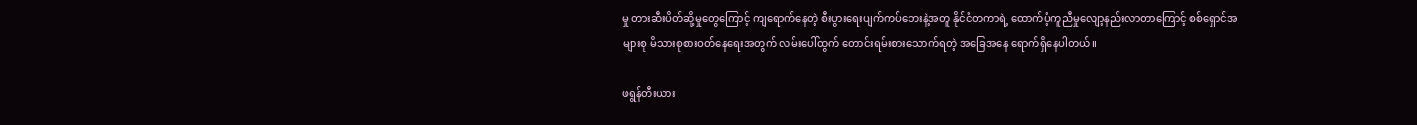မှု တားဆီးပိတ်ဆို့မှုတွေကြောင့် ကျရောက်နေတဲ့ စီးပွားရေးပျက်ကပ်ဘေးနဲ့အတူ နိုင်ငံတကာရဲ့ ထောက်ပံ့ကူညီမှုလျော့နည်းလာတာကြောင့် စစ်ရှောင်အများစု မိသားစုစားဝတ်နေရေးအတွက် လမ်းပေါ်ထွက် တောင်းရမ်းစားသောက်ရတဲ့ အခြေအနေ ရောက်ရှိနေပါတယ်။

ဖရွန်တီးယား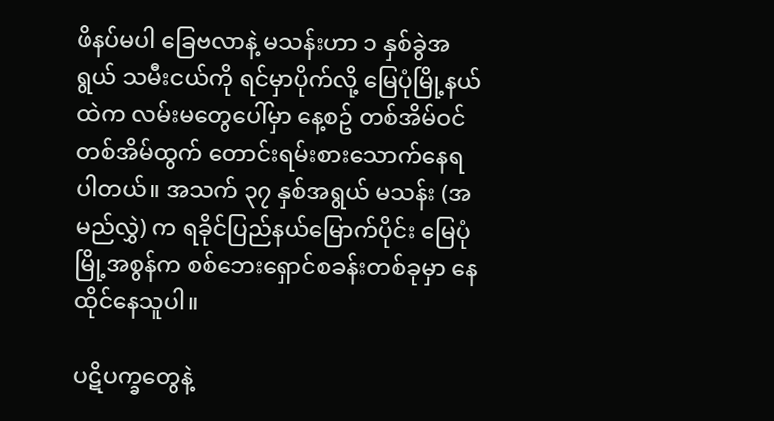ဖိနပ်မပါ ခြေဗလာနဲ့ မသန်းဟာ ၁ နှစ်ခွဲအရွယ် သမီးငယ်ကို ရင်မှာပိုက်လို့ မြေပုံမြို့နယ်ထဲက လမ်းမတွေပေါ်မှာ နေ့စဥ် တစ်အိမ်ဝင်တစ်အိမ်ထွက် တောင်းရမ်းစားသောက်နေရပါတယ်။ အသက် ၃၇ နှစ်အရွယ် မသန်း (အမည်လွှဲ) က ရခိုင်ပြည်နယ်မြောက်ပိုင်း မြေပုံမြို့အစွန်က စစ်ဘေးရှောင်စခန်းတစ်ခုမှာ နေထိုင်နေသူပါ။

ပဋိပက္ခတွေနဲ့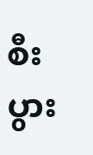စီးပွား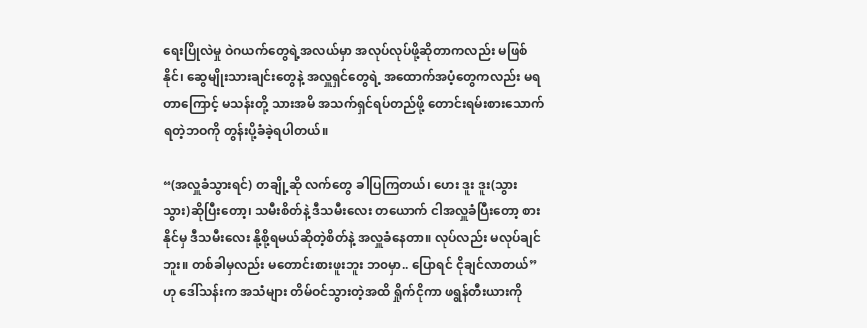ရေးပြိုလဲမှု ဝဲဂယက်တွေရဲ့အလယ်မှာ အလုပ်လုပ်ဖို့ဆိုတာကလည်း မဖြစ်နိုင်၊ ဆွေမျိုးသားချင်းတွေနဲ့ အလှူရှင်တွေရဲ့ အထောက်အပံ့တွေကလည်း မရတာကြောင့် မသန်းတို့ သားအမိ အသက်ရှင်ရပ်တည်ဖို့ တောင်းရမ်းစားသောက်ရတဲ့ဘဝကို တွန်းပို့ခံခဲ့ရပါတယ်။

“(အလှူခံသွားရင်) တချို့ဆို လက်တွေ ခါပြကြတယ်၊ ဟေး ဒူး ဒူး(သွား သွား)ဆိုပြီးတော့၊ သမီးစိတ်နဲ့ ဒီသမီးလေး တယောက် ငါအလှူခံပြီးတော့ စားနိုင်မှ ဒီသမီးလေး နို့စို့ရမယ်ဆိုတဲ့စိတ်နဲ့ အလှူခံနေတာ။ လုပ်လည်း မလုပ်ချင်ဘူး။ တစ်ခါမှလည်း မတောင်းစားဖူးဘူး ဘ၀မှာ.. ပြောရင် ငိုချင်လာတယ်” ဟု ဒေါ်သန်းက အသံများ တိမ်ဝင်သွားတဲ့အထိ ရှိုက်ငိုကာ ဖရွန်တီးယားကို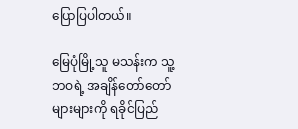ပြောပြပါတယ်။

မြေပုံမြို့သူ မသန်းက သူ့ဘဝရဲ့ အချိန်တော်တော်များများကို ရခိုင်ပြည်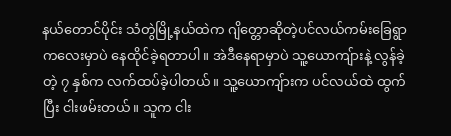နယ်တောင်ပိုင်း သံတွဲမြို့နယ်ထဲက ဂျိတ္တောဆိုတဲ့ပင်လယ်ကမ်းခြေရွာကလေးမှာပဲ နေထိုင်ခဲ့ရတာပါ။ အဲဒီနေရာမှာပဲ သူ့ယောကျ်ားနဲ့ လွန်ခဲ့တဲ့ ၇ နှစ်က လက်ထပ်ခဲ့ပါတယ်။ သူ့ယောကျ်ားက ပင်လယ်ထဲ ထွက်ပြီး ငါးဖမ်းတယ်။ သူက ငါး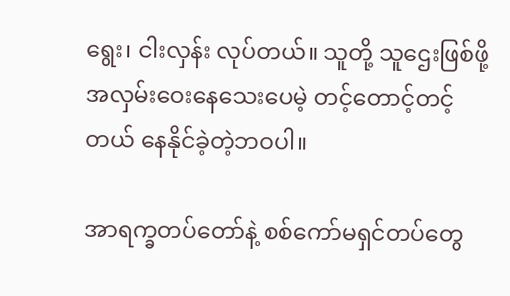ရွေး၊ ငါးလှန်း လုပ်တယ်။ သူတို့ သူဌေးဖြစ်ဖို့ အလှမ်းဝေးနေသေးပေမဲ့ တင့်တောင့်တင့်တယ် နေနိုင်ခဲ့တဲ့ဘဝပါ။

အာရက္ခတပ်တော်နဲ့ စစ်ကော်မရှင်တပ်တွေ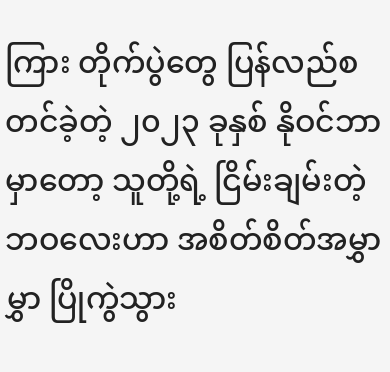ကြား တိုက်ပွဲတွေ ပြန်လည်စတင်ခဲ့တဲ့ ၂၀၂၃ ခုနှစ် နိုဝင်ဘာမှာတော့ သူတို့ရဲ့ ငြိမ်းချမ်းတဲ့ ဘဝလေးဟာ အစိတ်စိတ်အမွှာမွှာ ပြိုကွဲသွား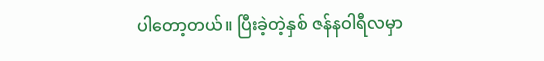ပါတော့တယ်။ ပြီးခဲ့တဲ့နှစ် ဇန်နဝါရီလမှာ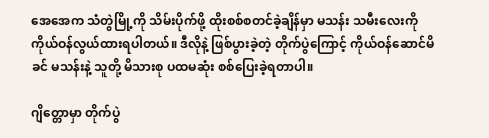အေအေက သံတွဲမြို့ကို သိမ်းပိုက်ဖို့ ထိုးစစ်စတင်ခဲ့ချိန်မှာ မသန်း သမီးလေးကို ကိုယ်ဝန်လွယ်ထားရပါတယ်။ ဒီလိုနဲ့ ဖြစ်ပွားခဲ့တဲ့ တိုက်ပွဲကြောင့် ကိုယ်ဝန်ဆောင်မိခင် မသန်းနဲ့ သူတို့ မိသားစု ပထမဆုံး စစ်ပြေးခဲ့ရတာပါ။

ဂျိတ္တောမှာ တိုက်ပွဲ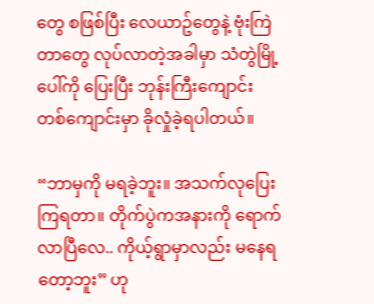တွေ စဖြစ်ပြီး လေယာဥ်တွေနဲ့ ဗုံးကြဲတာတွေ လုပ်လာတဲ့အခါမှာ သံတွဲမြို့ပေါ်ကို ပြေးပြီး ဘုန်းကြီးကျောင်းတစ်ကျောင်းမှာ ခိုလှုံခဲ့ရပါတယ်။

“ဘာမှကို မရခဲ့ဘူး။ အသက်လုပြေးကြရတာ။ တိုက်ပွဲကအနားကို ရောက်လာပြီလေ.. ကိုယ့်ရွာမှာလည်း မနေရတော့ဘူး” ဟု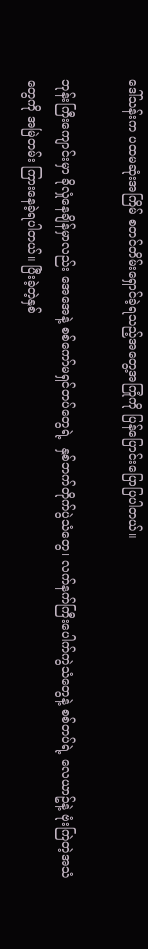ဒေါ်သန်းက ပထမဆုံးအကြိမ် စတင်တိမ်းရှောင်ခဲ့ရသည့်အတွေ့အကြုံကို ပြန်ပြောင်းပြောပြပါတယ်။

ဘုန်းကြီးကျောင်းမှာ ခိုလှုံနေချိန်မှာလည်း အေအေနဲ့ စစ်ကော်မရှင်တပ်တွေရဲ့  နှစ်ဘက်တိုက်ပွဲသံတွေ၊ လက်နက်ကြီးပေါက်ကွဲသံတွေနဲ့ စစ်တပ်ရဲ့ လေယာဥ်နဲ့ ဗုံးကြဲတဲ့အသံတွေကို အမြဲတမ်း ကြားနေခဲ့ရပါတယ်။ ပြီးခဲ့တဲ့နှစ်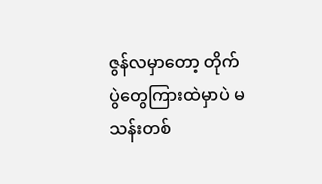ဇွန်လမှာတော့ တိုက်ပွဲတွေကြားထဲမှာပဲ မသန်းတစ်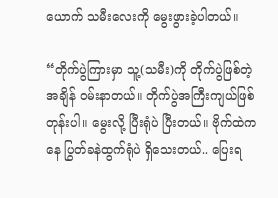ယောက် သမီးလေးကို မွေးဖွားခဲ့ပါတယ်။

“တိုက်ပွဲကြားမှာ သူ့(သမီး)ကို တိုက်ပွဲဖြစ်တဲ့အချိန် ဝမ်းနာတယ်။ တိုက်ပွဲအကြီးကျယ်ဖြစ်တုန်းပါ။ မွေးလို့ ပြီးရုံပဲ ပြီးတယ်။ ဗိုက်ထဲကနေ ပြွတ်ခနဲထွက်ရုံပဲ ရှိသေးတယ်.. ပြေးရ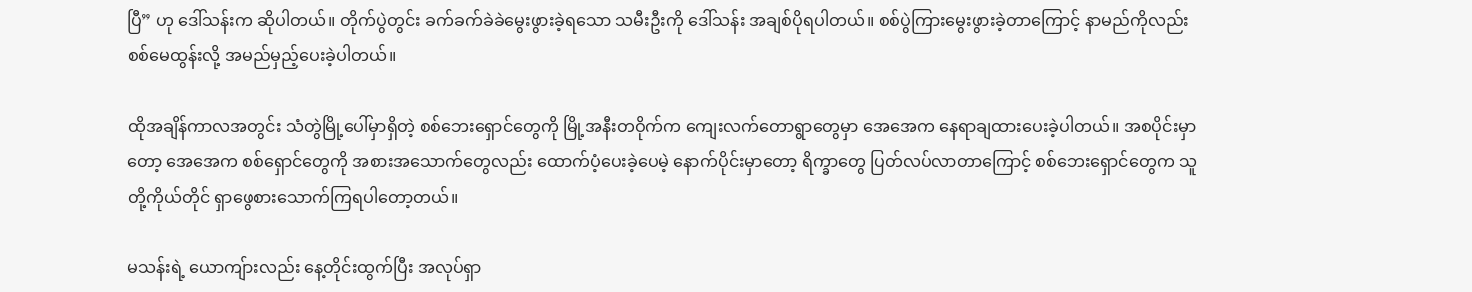ပြီ” ဟု ဒေါ်သန်းက ဆိုပါတယ်။ တိုက်ပွဲတွင်း ခက်ခက်ခဲခဲမွေးဖွားခဲ့ရသော သမီးဦးကို ဒေါ်သန်း အချစ်ပိုရပါတယ်။ စစ်ပွဲကြားမွေးဖွားခဲ့တာကြောင့် နာမည်ကိုလည်း စစ်မေထွန်းလို့ အမည်မှည့်ပေးခဲ့ပါတယ်။

ထိုအချိန်ကာလအတွင်း သံတွဲမြို့ပေါ်မှာရှိတဲ့ စစ်ဘေးရှောင်တွေကို မြို့အနီးတဝိုက်က ကျေးလက်တောရွာတွေမှာ အေအေက နေရာချထားပေးခဲ့ပါတယ်။ အစပိုင်းမှာတော့ အေအေက စစ်ရှောင်တွေကို အစားအသောက်တွေလည်း ထောက်ပံ့ပေးခဲ့ပေမဲ့ နောက်ပိုင်းမှာတော့ ရိက္ခာတွေ ပြတ်လပ်လာတာကြောင့် စစ်ဘေးရှောင်တွေက သူတို့ကိုယ်တိုင် ရှာဖွေစားသောက်ကြရပါတော့တယ်။

မသန်းရဲ့ ယောကျ်ားလည်း နေ့တိုင်းထွက်ပြီး အလုပ်ရှာ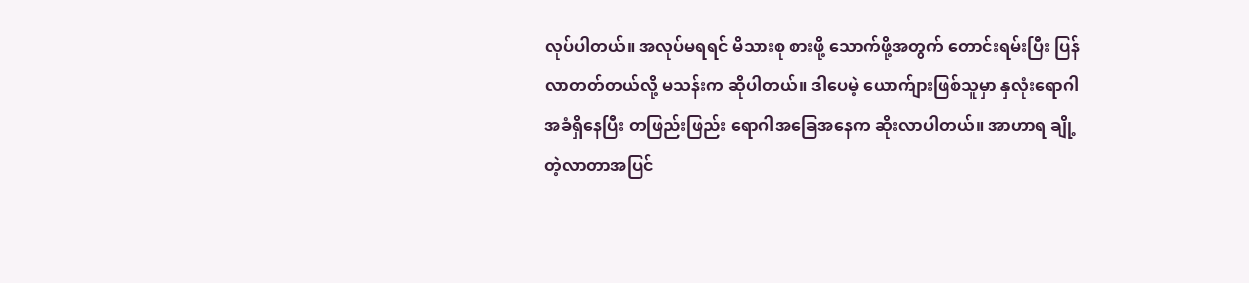လုပ်ပါတယ်။ အလုပ်မရရင် မိသားစု စားဖို့ သောက်ဖို့အတွက် တောင်းရမ်းပြီး ပြန်လာတတ်တယ်လို့ မသန်းက ဆိုပါတယ်။ ဒါပေမဲ့ ယောက်ျားဖြစ်သူမှာ နှလုံးရောဂါအခံရှိနေပြီး တဖြည်းဖြည်း ရောဂါအခြေအနေက ဆိုးလာပါတယ်။ အာဟာရ ချို့တဲ့လာတာအပြင်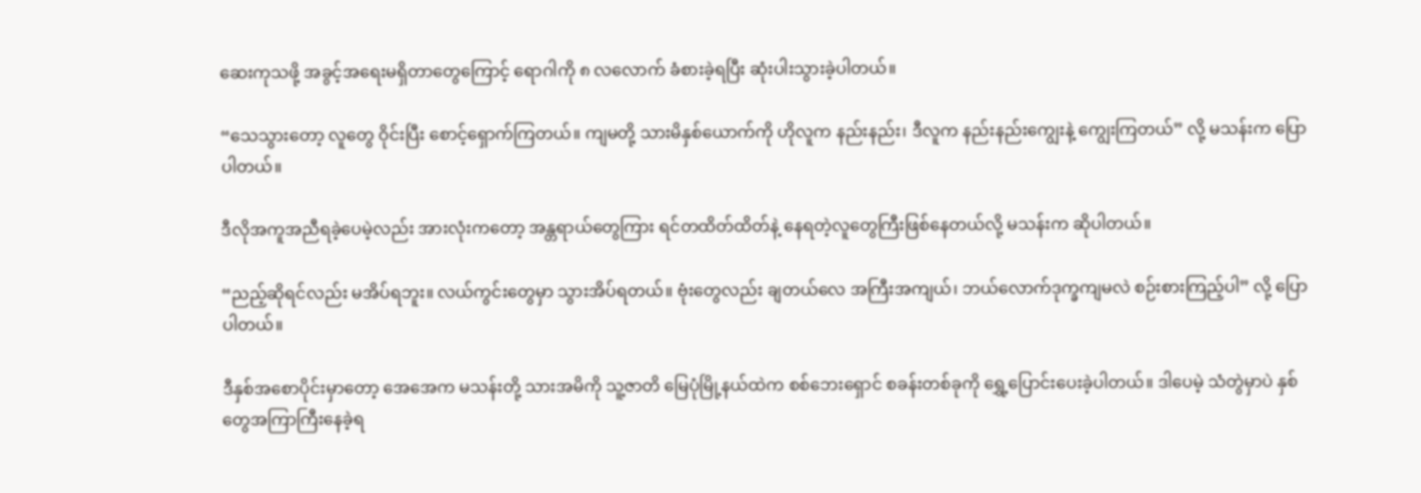ဆေးကုသဖို့ အခွင့်အရေးမရှိတာတွေကြောင့် ရောဂါကို ၈ လလောက် ခံစားခဲ့ရပြီး ဆုံးပါးသွားခဲ့ပါတယ်။

“သေသွားတော့ လူတွေ ဝိုင်းပြီး စောင့်ရှောက်ကြတယ်။ ကျမတို့ သားမိနှစ်ယောက်ကို ဟိုလူက နည်းနည်း၊ ဒီလူက နည်းနည်းကျွေးနဲ့ ကျွေးကြတယ်” လို့ မသန်းက ပြောပါတယ်။

ဒီလိုအကူအညီရခဲ့ပေမဲ့လည်း အားလုံးကတော့ အန္တရာယ်တွေကြား ရင်တထိတ်ထိတ်နဲ့ နေရတဲ့လူတွေကြီးဖြစ်နေတယ်လို့ မသန်းက ဆိုပါတယ်။

“ညည့်ဆိုရင်လည်း မအိပ်ရဘူး။ လယ်ကွင်းတွေမှာ သွားအိပ်ရတယ်။ ဗုံးတွေလည်း ချတယ်လေ အကြီးအကျယ်၊ ဘယ်လောက်ဒုက္ခကျမလဲ စဉ်းစားကြည့်ပါ” လို့ ပြောပါတယ်။

ဒီနှစ်အစောပိုင်းမှာတော့ အေအေက မသန်းတို့ သားအမိကို သူ့ဇာတိ မြေပုံမြို့နယ်ထဲက စစ်ဘေးရှောင် စခန်းတစ်ခုကို ရွှေ့ပြောင်းပေးခဲ့ပါတယ်။ ဒါပေမဲ့ သံတွဲမှာပဲ နှစ်တွေအကြာကြီးနေခဲ့ရ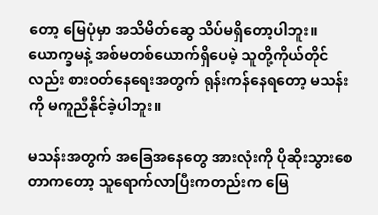တော့ မြေပုံမှာ အသိမိတ်ဆွေ သိပ်မရှိတော့ပါဘူး။ ယောက္ခမနဲ့ အစ်မတစ်ယောက်ရှိပေမဲ့ သူတို့ကိုယ်တိုင်လည်း စားဝတ်နေရေးအတွက် ရုန်းကန်နေရတော့ မသန်းကို မကူညီနိုင်ခဲ့ပါဘူး။

မသန်းအတွက် အခြေအနေတွေ အားလုံးကို ပိုဆိုးသွားစေတာကတော့ သူရောက်လာပြီးကတည်းက မြေ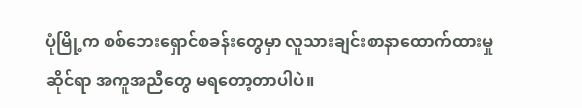ပုံမြို့က စစ်ဘေးရှောင်စခန်းတွေမှာ လူသားချင်းစာနာထောက်ထားမှုဆိုင်ရာ အကူအညီတွေ မရတော့တာပါပဲ။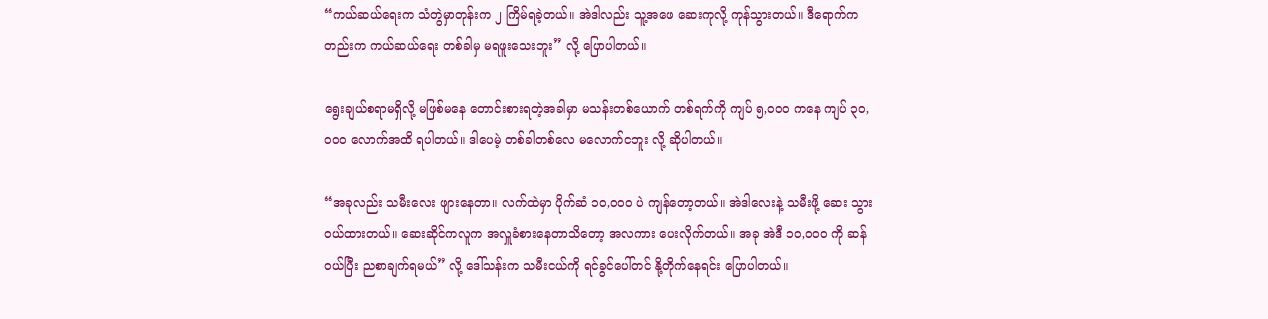“ကယ်ဆယ်ရေးက သံတွဲမှာတုန်းက ၂ ကြိမ်ရခဲ့တယ်။ အဲဒါလည်း သူ့အဖေ ဆေးကုလို့ ကုန်သွားတယ်။ ဒီရောက်ကတည်းက ကယ်ဆယ်ရေး တစ်ခါမှ မရဖူးသေးဘူး” လို့ ပြောပါတယ်။

ရွေးချယ်စရာမရှိလို့ မဖြစ်မနေ တောင်းစားရတဲ့အခါမှာ မသန်းတစ်ယောက် တစ်ရက်ကို ကျပ် ၅,၀၀၀ ကနေ ကျပ် ၃၀,၀၀၀ လောက်အထိ ရပါတယ်။ ဒါပေမဲ့ တစ်ခါတစ်လေ မလောက်ငဘူး လို့ ဆိုပါတယ်။

“အခုလည်း သမီးလေး ဖျားနေတာ။ လက်ထဲမှာ ပိုက်ဆံ ၁၀,၀၀၀ ပဲ ကျန်တော့တယ်။ အဲဒါလေးနဲ့ သမီးဖို့ ဆေး သွားဝယ်ထားတယ်။ ဆေးဆိုင်ကလူက အလှူခံစားနေတာသိတော့ အလကား ပေးလိုက်တယ်။ အခု အဲဒီ ၁၀,၀၀၀ ကို ဆန်ဝယ်ပြီး ညစာချက်ရမယ်” လို့ ဒေါ်သန်းက သမီးငယ်ကို ရင်ခွင်ပေါ်တင် နို့တိုက်နေရင်း ပြောပါတယ်။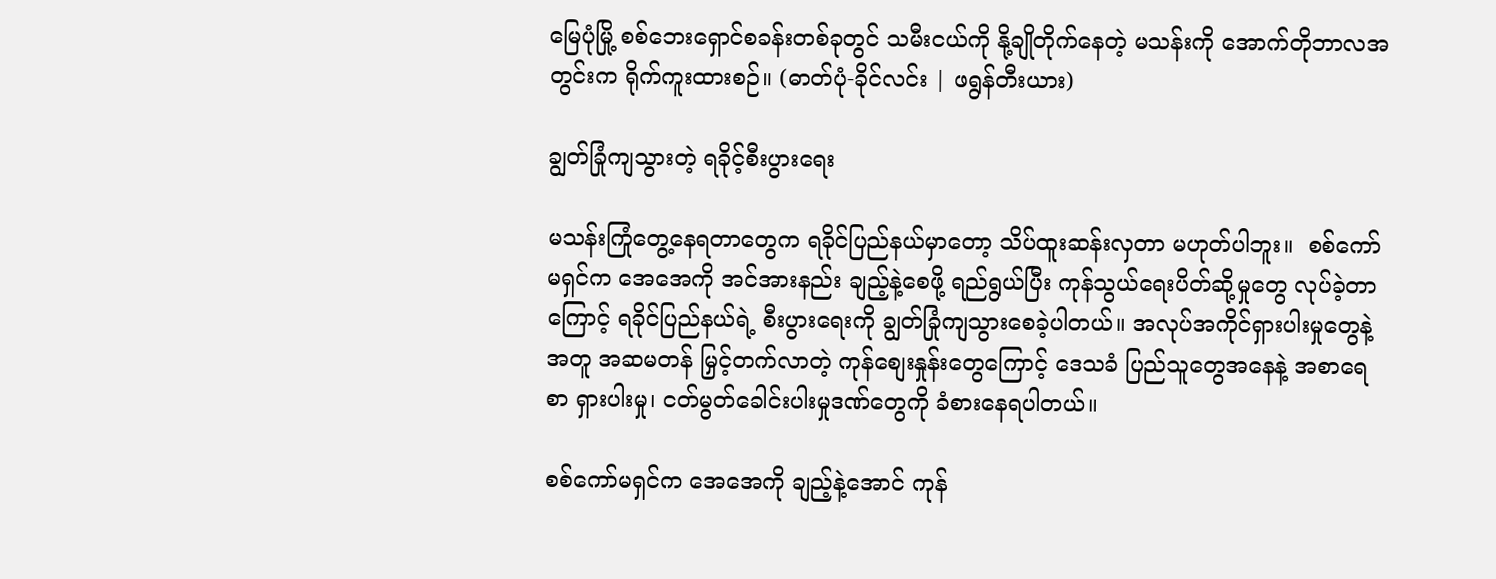မြေပုံမြို့ စစ်ဘေးရှောင်စခန်းတစ်ခုတွင် သမီးငယ်ကို နို့ချိုတိုက်နေတဲ့ မသန်းကို အောက်တိုဘာလအတွင်းက ရိုက်ကူးထားစဉ်။ (ဓာတ်ပုံ-ခိုင်လင်း | ဖရွန်တီးယား)

ချွတ်ခြုံကျသွားတဲ့ ရခိုင့်စီးပွားရေး

မသန်းကြုံတွေ့နေရတာတွေက ရခိုင်ပြည်နယ်မှာတော့ သိပ်ထူးဆန်းလှတာ မဟုတ်ပါဘူး။  စစ်ကော်မရှင်က အေအေကို အင်အားနည်း ချည့်နဲ့စေဖို့ ရည်ရွယ်ပြီး ကုန်သွယ်ရေးပိတ်ဆို့မှုတွေ လုပ်ခဲ့တာကြောင့် ရခိုင်ပြည်နယ်ရဲ့ စီးပွားရေးကို ချွတ်ခြုံကျသွားစေခဲ့ပါတယ်။ အလုပ်အကိုင်ရှားပါးမှုတွေနဲ့အတူ အဆမတန် မြှင့်တက်လာတဲ့ ကုန်စျေးနှုန်းတွေကြောင့် ဒေသခံ ပြည်သူတွေအနေနဲ့ အစာရေစာ ရှားပါးမှု၊ ငတ်မွတ်ခေါင်းပါးမှုဒဏ်တွေကို ခံစားနေရပါတယ်။

စစ်ကော်မရှင်က အေအေကို ချည့်နဲ့အောင် ကုန်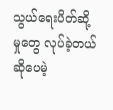သွယ်ရေးပိတ်ဆို့မှုတွေ လုပ်ခဲ့တယ်ဆိုပေမဲ့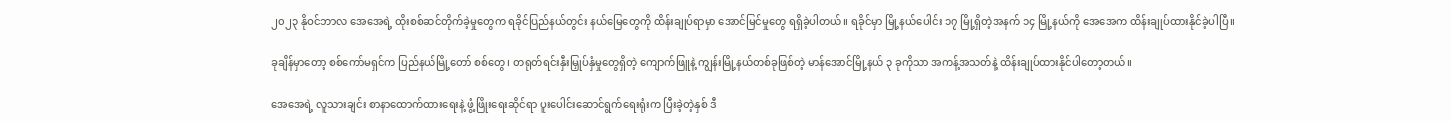၂၀၂၃ နိုဝင်ဘာလ အေအေရဲ့ ထိုးစစ်ဆင်တိုက်ခဲ့မှုတွေက ရခိုင်ပြည်နယ်တွင်း နယ်မြေတွေကို ထိန်းချုပ်ရာမှာ အောင်မြင်မှုတွေ ရရှိခဲ့ပါတယ်။ ရခိုင်မှာ မြို့နယ်ပေါင်း ၁၇ မြို့ရှိတဲ့အနက် ၁၄ မြို့နယ်ကို အေအေက ထိန်းချုပ်ထားနိုင်ခဲ့ပါပြီ။

ခုချိန်မှာတော့ စစ်ကော်မရှင်က ပြည်နယ်မြို့တော် စစ်တွေ၊ တရုတ်ရင်းနှီးမြှုပ်နှံမှုတွေရှိတဲ့ ကျောက်ဖြူနဲ့ ကျွန်းမြို့နယ်တစ်ခုဖြစ်တဲ့ မာန်အောင်မြို့နယ် ၃ ခုကိုသာ အကန့်အသတ်နဲ့ ထိန်းချုပ်ထားနိုင်ပါတော့တယ်။

အေအေရဲ့ လူသားချင်း စာနာထောက်ထားရေးနဲ့ ဖွံ့ဖြိုးရေးဆိုင်ရာ ပူးပေါင်းဆောင်ရွက်ရေးရုံးက ပြီးခဲ့တဲ့နှစ် ဒီ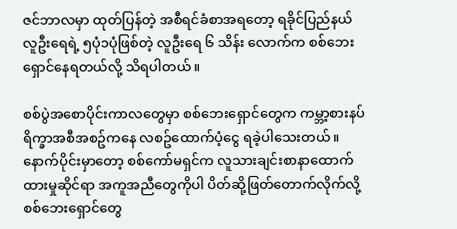ဇင်ဘာလမှာ ထုတ်ပြန်တဲ့ အစီရင်ခံစာအရတော့ ရခိုင်ပြည်နယ် လူဦးရေရဲ့ ၅ပုံ၁ပုံဖြစ်တဲ့ လူဦးရေ ၆ သိန်း လောက်က စစ်ဘေးရှောင်နေရတယ်လို့ သိရပါတယ်။

စစ်ပွဲအစောပိုင်းကာလတွေမှာ စစ်ဘေးရှောင်တွေက ကမ္ဘာ့စားနပ်ရိက္ခာအစီအစဥ်ကနေ လစဥ်ထောက်ပံ့ငွေ ရခဲ့ပါသေးတယ်။ နောက်ပိုင်းမှာတော့ စစ်ကော်မရှင်က လူသားချင်းစာနာထောက်ထားမှုဆိုင်ရာ အကူအညီတွေကိုပါ ပိတ်ဆို့ဖြတ်တောက်လိုက်လို့ စစ်ဘေးရှောင်တွေ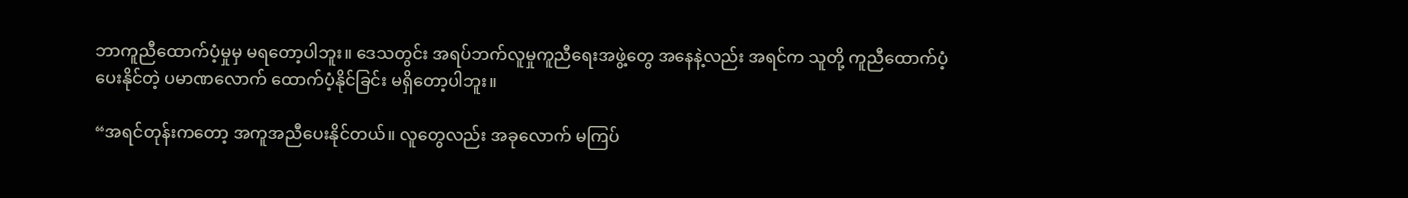ဘာကူညီထောက်ပံ့မှုမှ မရတော့ပါဘူး။ ဒေသတွင်း အရပ်ဘက်လူမှုကူညီရေးအဖွဲ့တွေ အနေနဲ့လည်း အရင်က သူတို့ ကူညီထောက်ပံ့ပေးနိုင်တဲ့ ပမာဏလောက် ထောက်ပံ့နိုင်ခြင်း မရှိတော့ပါဘူး။

“အရင်တုန်းကတော့ အကူအညီပေးနိုင်တယ်။ လူတွေလည်း အခုလောက် မကြပ်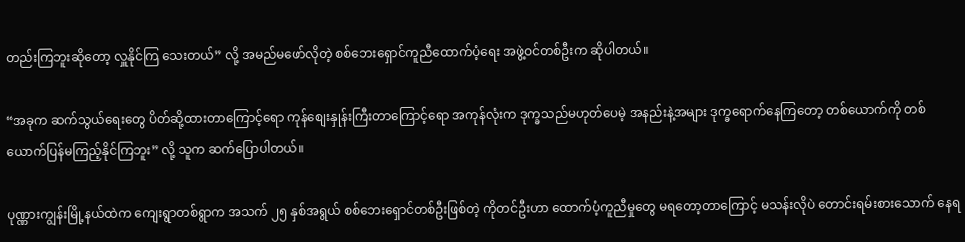တည်းကြဘူးဆိုတော့ လှူနိုင်ကြ သေးတယ်” လို့ အမည်မဖော်လိုတဲ့ စစ်ဘေးရှောင်ကူညီထောက်ပံ့ရေး အဖွဲ့ဝင်တစ်ဦးက ဆိုပါတယ်။

“အခုက ဆက်သွယ်ရေးတွေ ပိတ်ဆို့ထားတာကြောင့်ရော ကုန်စျေးနှုန်းကြီးတာကြောင့်ရော အကုန်လုံးက ဒုက္ခသည်မဟုတ်ပေမဲ့ အနည်းနဲ့အများ ဒုက္ခရောက်နေကြတော့ တစ်ယောက်ကို တစ်ယောက်ပြန်မကြည့်နိုင်ကြဘူး” လို့ သူက ဆက်ပြောပါတယ်။

ပုဏ္ဏားကျွန်းမြို့နယ်ထဲက ကျေးရွာတစ်ရွာက အသက် ၂၅ နှစ်အရွယ် စစ်ဘေးရှောင်တစ်ဦးဖြစ်တဲ့ ကိုတင်ဦးဟာ ထောက်ပံ့ကူညီမှုတွေ မရတော့တာကြောင့် မသန်းလိုပဲ တောင်းရမ်းစားသောက် နေရ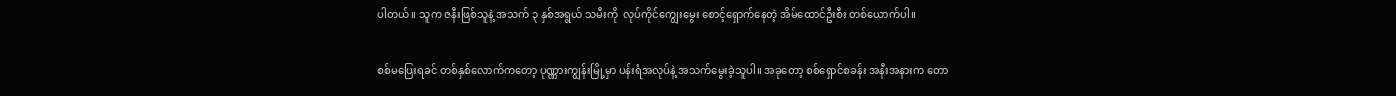ပါတယ်။ သူက ဇနီးဖြစ်သူနဲ့ အသက် ၃ နှစ်အရွယ် သမီးကို  လုပ်ကိုင်ကျွေးမွေး စောင့်ရှောက်နေတဲ့ အိမ်ထောင်ဦးစီး တစ်ယောက်ပါ။

စစ်မပြေးရခင် တစ်နှစ်လောက်ကတော့ ပုဏ္ဏားကျွန်းမြို့မှာ ပန်းရံအလုပ်နဲ့ အသက်မွေးခဲ့သူပါ။ အခုတော့ စစ်ရှောင်စခန်း အနီးအနားက တော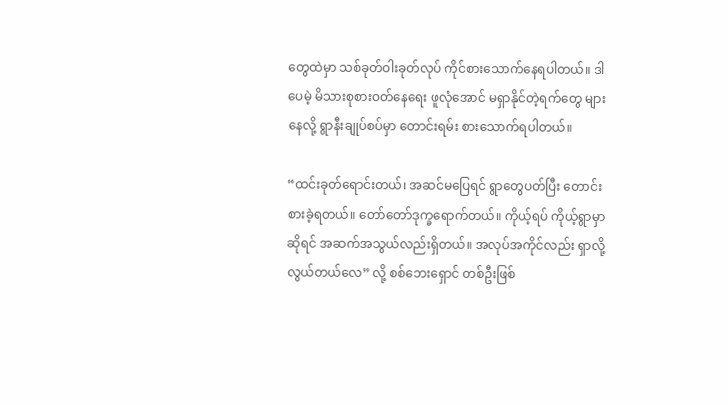တွေထဲမှာ သစ်ခုတ်ဝါးခုတ်လုပ် ကိုင်စားသောက်နေရပါတယ်။ ဒါပေမဲ့ မိသားစုစားဝတ်နေရေး ဖူလုံအောင် မရှာနိုင်တဲ့ရက်တွေ များနေလို့ ရွာနီးချုပ်စပ်မှာ တောင်းရမ်း စားသောက်ရပါတယ်။

“ထင်းခုတ်ရောင်းတယ်၊ အဆင်မပြေရင် ရွာတွေပတ်ပြီး တောင်းစားခဲ့ရတယ်။ တော်တော်ဒုက္ခရောက်တယ်။ ကိုယ့်ရပ် ကိုယ့်ရွာမှာဆိုရင် အဆက်အသွယ်လည်းရှိတယ်။ အလုပ်အကိုင်လည်း ရှာလို့လွယ်တယ်လေ” လို့ စစ်ဘေးရှောင် တစ်ဦးဖြစ်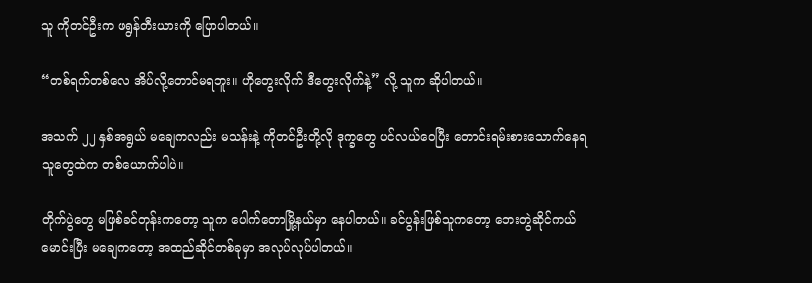သူ ကိုတင်ဦးက ဖရွန်တီးယားကို ပြောပါတယ်။

“တစ်ရက်တစ်လေ အိပ်လို့တောင်မရဘူး။ ဟိုတွေးလိုက် ဒီတွေးလိုက်နဲ့” လို့ သူက ဆိုပါတယ်။

အသက် ၂၂ နှစ်အရွယ် မချေကလည်း မသန်းနဲ့ ကိုတင်ဦးတို့လို ဒုက္ခတွေ ပင်လယ်ဝေပြီး တောင်းရမ်းစားသောက်နေရသူတွေထဲက တစ်ယောက်ပါပဲ။

တိုက်ပွဲတွေ မဖြစ်ခင်တုန်းကတော့ သူက ပေါက်တောမြို့နယ်မှာ နေပါတယ်။ ခင်ပွန်းဖြစ်သူကတော့ ဘေးတွဲဆိုင်ကယ်မောင်းပြီး မချေကတော့ အထည်ဆိုင်တစ်ခုမှာ အလုပ်လုပ်ပါတယ်။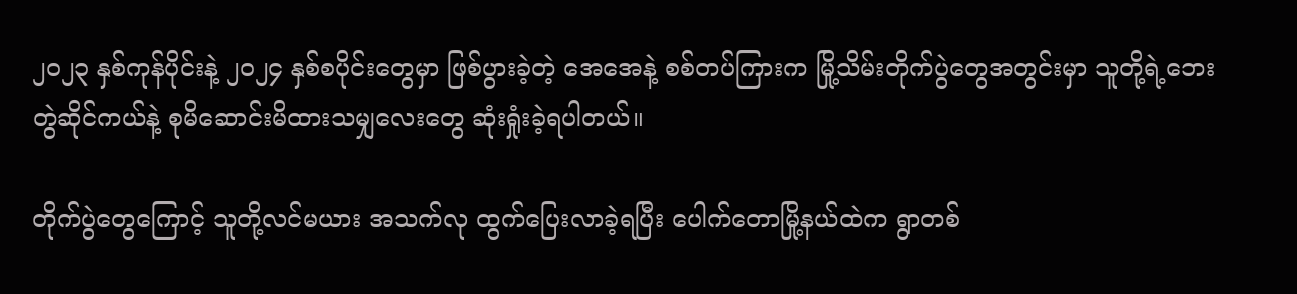၂၀၂၃ နှစ်ကုန်ပိုင်းနဲ့ ၂၀၂၄ နှစ်စပိုင်းတွေမှာ ဖြစ်ပွားခဲ့တဲ့ အေအေနဲ့ စစ်တပ်ကြားက မြို့သိမ်းတိုက်ပွဲတွေအတွင်းမှာ သူတို့ရဲ့ဘေးတွဲဆိုင်ကယ်နဲ့ စုမိဆောင်းမိထားသမျှလေးတွေ ဆုံးရှုံးခဲ့ရပါတယ်။

တိုက်ပွဲတွေကြောင့် သူတို့လင်မယား အသက်လု ထွက်ပြေးလာခဲ့ရပြီး ပေါက်တောမြို့နယ်ထဲက ရွာတစ်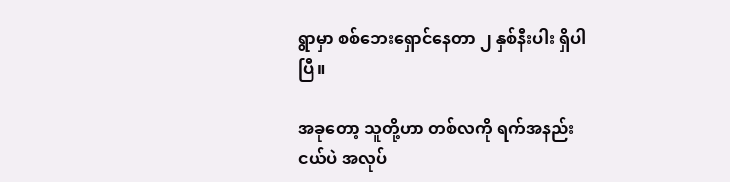ရွာမှာ စစ်ဘေးရှောင်နေတာ ၂ နှစ်နီးပါး ရှိပါပြီ။

အခုတော့ သူတို့ဟာ တစ်လကို ရက်အနည်းငယ်ပဲ အလုပ်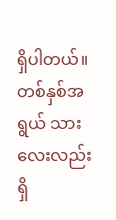ရှိပါတယ်။ တစ်နှစ်အရွယ် သားလေးလည်း ရှိ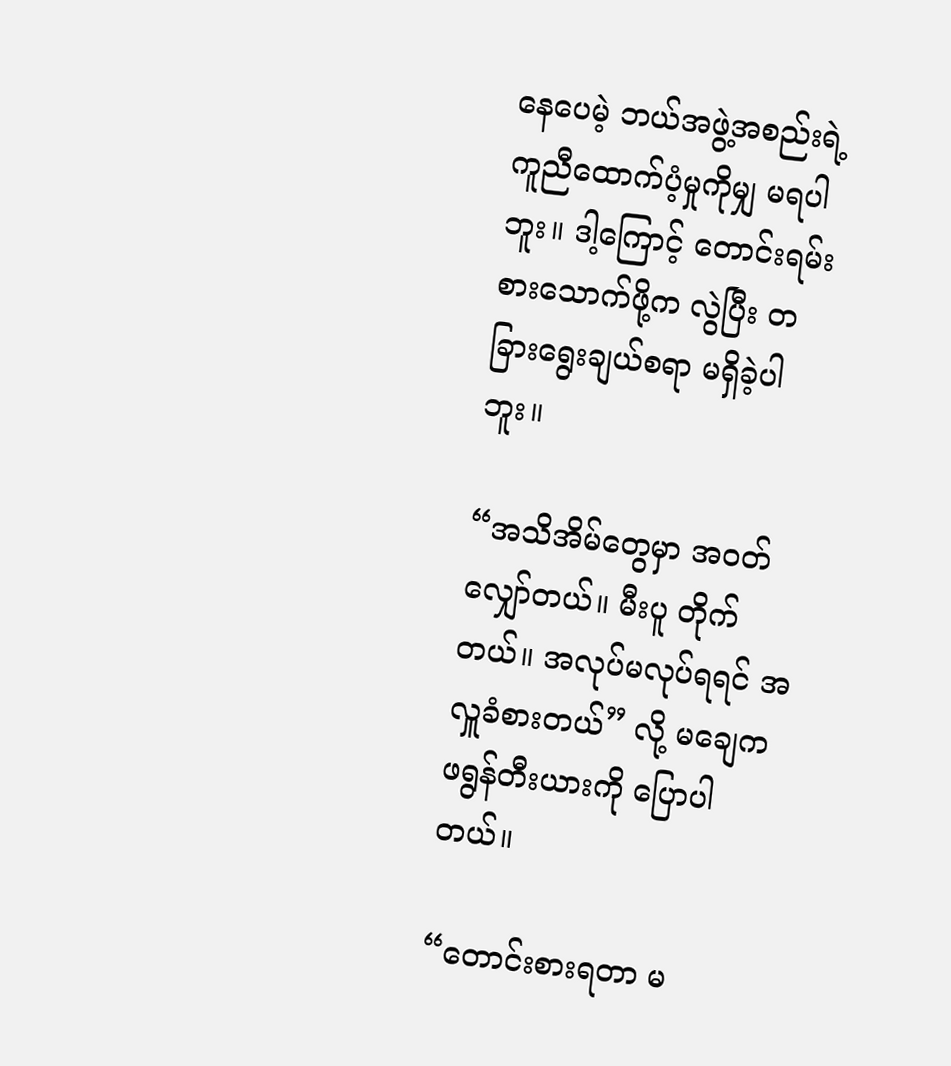နေပေမဲ့ ဘယ်အဖွဲ့အစည်းရဲ့ကူညီထောက်ပံ့မှုကိုမျှ မရပါဘူး။ ဒါ့ကြောင့် တောင်းရမ်းစားသောက်ဖို့က လွဲပြီး တခြားရွေးချယ်စရာ မရှိခဲ့ပါဘူး။

“အသိအိမ်တွေမှာ အဝတ်လျှော်တယ်။ မီးပူ တိုက်တယ်။ အလုပ်မလုပ်ရရင် အလှူခံစားတယ်” လို့ မချေက ဖရွန်တီးယားကို ပြောပါတယ်။

“တောင်းစားရတာ မ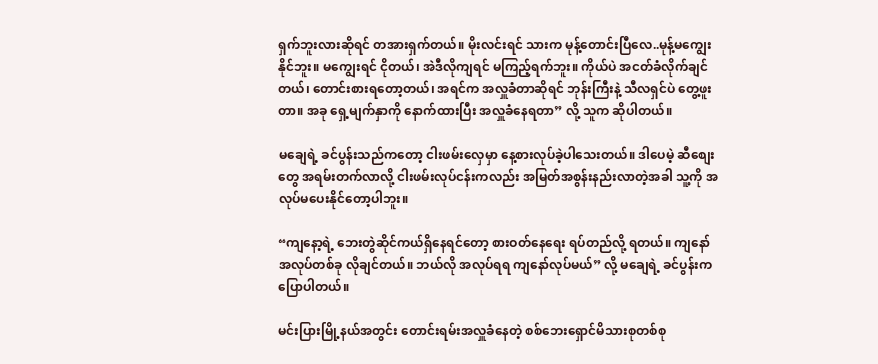ရှက်ဘူးလားဆိုရင် တအားရှက်တယ်။ မိုးလင်းရင် သားက မုန့်တောင်းပြီလေ..မုန့်မကျွေးနိုင်ဘူး။ မကျွေးရင် ငိုတယ်၊ အဲဒီလိုကျရင် မကြည့်ရက်ဘူး။ ကိုယ်ပဲ အငတ်ခံလိုက်ချင်တယ်၊ တောင်းစားရတော့တယ်၊ အရင်က အလှူခံတာဆိုရင် ဘုန်းကြီးနဲ့ သီလရှင်ပဲ တွေ့ဖူးတာ။ အခု ရှေ့မျက်နှာကို နောက်ထားပြီး အလှူခံနေရတာ” လို့ သူက ဆိုပါတယ်။

မချေရဲ့ ခင်ပွန်းသည်ကတော့ ငါးဖမ်းလှေမှာ နေ့စားလုပ်ခဲ့ပါသေးတယ်။ ဒါပေမဲ့ ဆီစျေးတွေ အရမ်းတက်လာလို့ ငါးဖမ်းလုပ်ငန်းကလည်း အမြတ်အစွန်းနည်းလာတဲ့အခါ သူ့ကို အလုပ်မပေးနိုင်တော့ပါဘူး။

“ကျနော့ရဲ့ ဘေးတွဲဆိုင်ကယ်ရှိနေရင်တော့ စားဝတ်နေရေး ရပ်တည်လို့ ရတယ်။ ကျနော် အလုပ်တစ်ခု လိုချင်တယ်။ ဘယ်လို အလုပ်ရရ ကျနော်လုပ်မယ်” လို့ မချေရဲ့ ခင်ပွန်းက ပြောပါတယ်။

မင်းပြားမြို့နယ်အတွင်း တောင်းရမ်းအလှူခံနေတဲ့ စစ်ဘေးရှောင်မိသားစုတစ်စု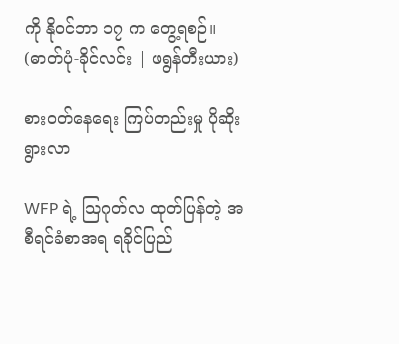ကို နိုဝင်ဘာ ၁၇ က တွေ့ရစဉ်။ (ဓာတ်ပုံ-ခိုင်လင်း | ဖရွန်တီးယား)

စားဝတ်နေရေး ကြပ်တည်းမှု ပိုဆိုးရွားလာ

WFP ရဲ့ သြဂုတ်လ ထုတ်ပြန်တဲ့ အစီရင်ခံစာအရ ရခိုင်ပြည်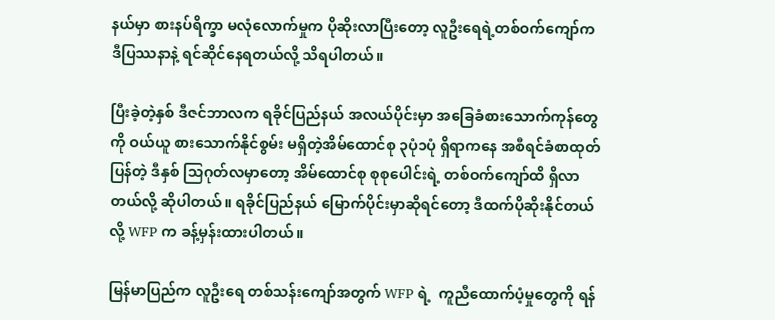နယ်မှာ စားနပ်ရိက္ခာ မလုံလောက်မှုက ပိုဆိုးလာပြီးတော့ လူဦးရေရဲ့တစ်ဝက်ကျော်က ဒီပြဿနာနဲ့ ရင်ဆိုင်နေရတယ်လို့ သိရပါတယ်။

ပြီးခဲ့တဲ့နှစ် ဒီဇင်ဘာလက ရခိုင်ပြည်နယ် အလယ်ပိုင်းမှာ အခြေခံစားသောက်ကုန်တွေကို ဝယ်ယူ စားသောက်နိုင်စွမ်း မရှိတဲ့အိမ်ထောင်စု ၃ပုံ၁ပုံ ရှိရာကနေ အစီရင်ခံစာထုတ်ပြန်တဲ့ ဒီနှစ် သြဂုတ်လမှာတော့ အိမ်ထောင်စု စုစုပေါင်းရဲ့ တစ်ဝက်ကျော်ထိ ရှိလာတယ်လို့ ဆိုပါတယ်။ ရခိုင်ပြည်နယ် မြောက်ပိုင်းမှာဆိုရင်တော့ ဒီထက်ပိုဆိုးနိုင်တယ်လို့ WFP က ခန့်မှန်းထားပါတယ်။

မြန်မာပြည်က လူဦးရေ တစ်သန်းကျော်အတွက် WFP ရဲ့  ကူညီထောက်ပံ့မှုတွေကို ရန်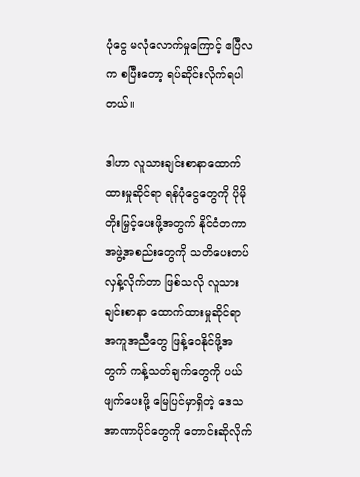ပုံငွေ မလုံလောက်မှုကြောင့် ဧပြီလက စပြီးတော့ ရပ်ဆိုင်းလိုက်ရပါတယ်။

ဒါဟာ လူသားချင်းစာနာထောက်ထားမှုဆိုင်ရာ ရန်ပုံငွေတွေကို ပိုမိုတိုးမြှင့်ပေးဖို့အတွက် နိုင်ငံတကာ အဖွဲ့အစည်းတွေကို သတိပေးတပ်လှန့်လိုက်တာ ဖြစ်သလို လူသားချင်းစာနာ ထောက်ထားမှုဆိုင်ရာ အကူအညီတွေ ဖြန့်ဝေနိုင်ဖို့အတွက် ကန့်သတ်ချက်တွေကို ပယ်ဖျက်ပေးဖို့ မြေပြင်မှာရှိတဲ့ ဒေသအာဏာပိုင်တွေကို တောင်းဆိုလိုက်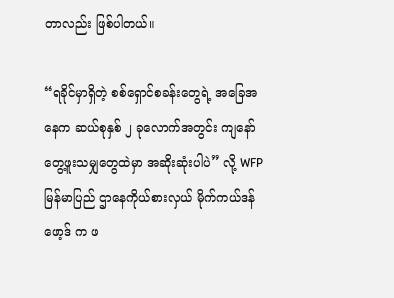တာလည်း ဖြစ်ပါတယ်။

“ရခိုင်မှာရှိတဲ့ စစ်ရှောင်စခန်းတွေရဲ့ အခြေအနေက ဆယ်စုနှစ် ၂ ခုလောက်အတွင်း ကျနော် တွေ့ဖူးသမျှတွေထဲမှာ အဆိုးဆုံးပါပဲ” လို့ WFP မြန်မာပြည် ဌာနေကိုယ်စားလှယ် မိုက်ကယ်ဒန်ဖော့ဒ် က ဖ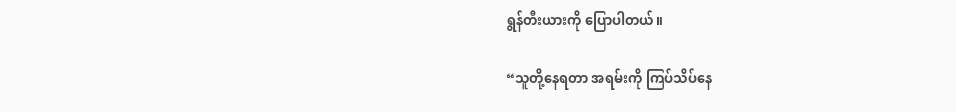ရွန်တီးယားကို ပြောပါတယ်။

“သူတို့နေရတာ အရမ်းကို ကြပ်သိပ်နေ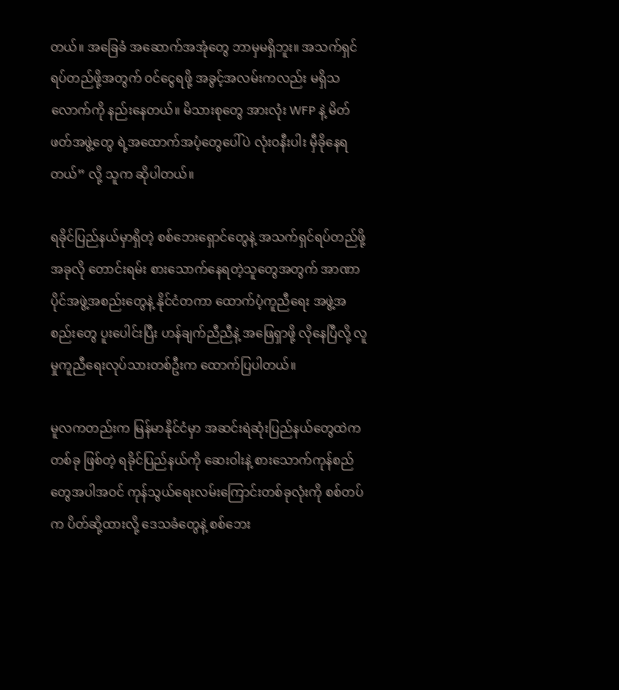တယ်။ အခြေခံ အဆောက်အအုံတွေ ဘာမှမရှိဘူး။ အသက်ရှင် ရပ်တည်ဖို့အတွက် ဝင်ငွေရဖို့ အခွင့်အလမ်းကလည်း မရှိသလောက်ကို နည်းနေတယ်။ မိသားစုတွေ အားလုံး WFP နဲ့ မိတ်ဖတ်အဖွဲ့တွေ ရဲ့အထောက်အပံ့တွေပေါ်ပဲ လုံးဝနီးပါး မှီခိုနေရတယ်” လို့ သူက ဆိုပါတယ်။

ရခိုင်ပြည်နယ်မှာရှိတဲ့ စစ်ဘေးရှောင်တွေနဲ့ အသက်ရှင်ရပ်တည်ဖို့ အခုလို တောင်းရမ်း စားသောက်နေရတဲ့သူတွေအတွက် အာဏာပိုင်အဖွဲ့အစည်းတွေနဲ့ နိုင်ငံတကာ ထောက်ပံ့ကူညီရေး အဖွဲ့အစည်းတွေ ပူးပေါင်းပြီး ဟန်ချက်ညီညီနဲ့ အဖြေရှာဖို့ လိုနေပြီလို့ လူမှုကူညီရေးလုပ်သားတစ်ဦးက ထောက်ပြပါတယ်။

မူလကတည်းက မြန်မာနိုင်ငံမှာ အဆင်းရဲဆုံးပြည်နယ်တွေထဲက တစ်ခု ဖြစ်တဲ့ ရခိုင်ပြည်နယ်ကို ဆေးဝါးနဲ့ စားသောက်ကုန်စည်တွေအပါအဝင် ကုန်သွယ်ရေးလမ်းကြောင်းတစ်ခုလုံးကို စစ်တပ်က ပိတ်ဆို့ထားလို့ ဒေသခံတွေနဲ့ စစ်ဘေး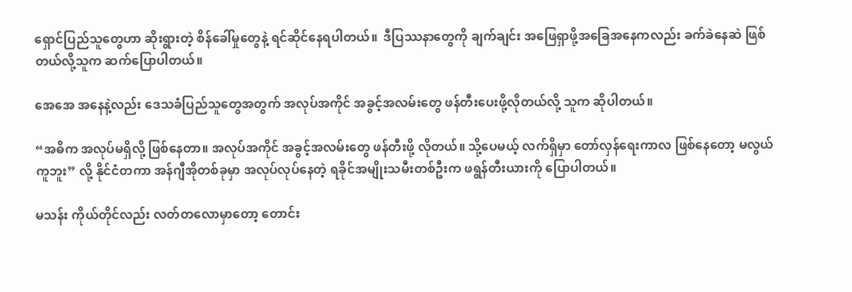ရှောင်ပြည်သူတွေဟာ ဆိုးရွားတဲ့ စိန်ခေါ်မှုတွေနဲ့ ရင်ဆိုင်နေရပါတယ်။  ဒီပြဿနာတွေကို ချက်ချင်း အဖြေရှာဖို့အခြေအနေကလည်း ခက်ခဲနေဆဲ ဖြစ်တယ်လို့သူက ဆက်ပြောပါတယ်။

အေအေ အနေနဲ့လည်း ဒေသခံပြည်သူတွေအတွက် အလုပ်အကိုင် အခွင့်အလမ်းတွေ ဖန်တီးပေးဖို့လိုတယ်လို့ သူက ဆိုပါတယ်။

“အဓိက အလုပ်မရှိလို့ ဖြစ်နေတာ။ အလုပ်အကိုင် အခွင့်အလမ်းတွေ ဖန်တီးဖို့ လိုတယ်။ သို့ပေမယ့် လက်ရှိမှာ တော်လှန်ရေးကာလ ဖြစ်နေတော့ မလွယ်ကူဘူး” လို့ နိုင်ငံတကာ အန်ဂျီအိုတစ်ခုမှာ အလုပ်လုပ်နေတဲ့ ရခိုင်အမျိုးသမီးတစ်ဦးက ဖရွန်တီးယားကို ပြောပါတယ်။

မသန်း ကိုယ်တိုင်လည်း လတ်တလောမှာတော့ တောင်း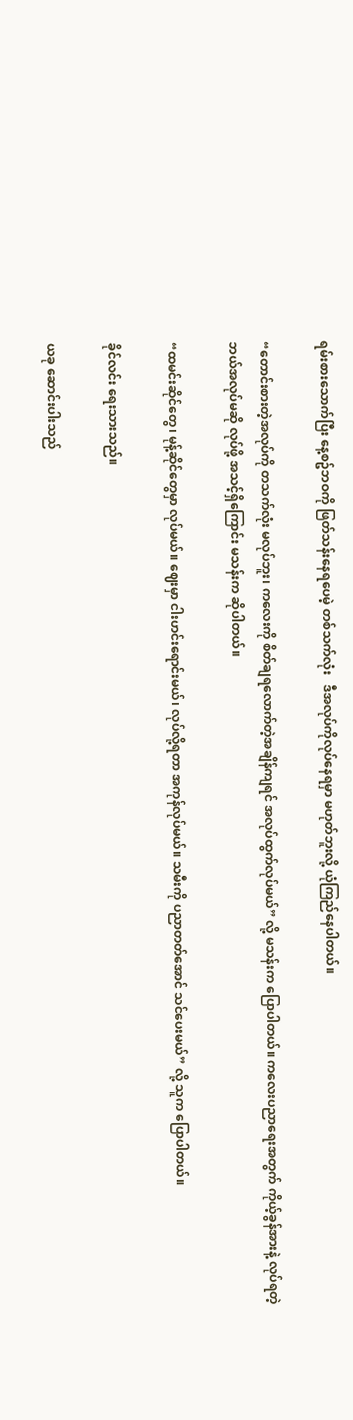ရမ်းစားသောက်ပြီး နေ့စဥ်ဘဝကို ဖြတ်သန်းနေရပေမဲ့ တစ်သက်လုံး   ဒီအလုပ်ကိုလုပ်နေရမှာ မဟုတ်ဘူးလို့ ယုံကြည်နေပါတယ်။

“တောင်းစားတဲ့အလုပ်ကို တသက်လုံး မလုပ်ဘူး၊ ကလေးကို စိတ်ချရလောက်တဲ့အချိန်ကျရင် အလုပ်ထွက်လုပ်မယ်” လို့ မသန်းက ပြောပါတယ်။ ကလေးပညာရေးအတွက် ကိုယ့်ခွန်အားနဲ့ လုပ်ရတဲ့ ဘယ်အလုပ်မဆို လုပ်ဖို့ အသင့်ရှိကြောင်း မသန်းက ဆိုပါတယ်။

“ထမင်းဆိုင်တွေ၊ မုန့်ဆိုင်တွေမှာ လုပ်မယ်။ ဈေးမှာ ငါးဟင်းရောင်းမယ်၊ လုပ်လို့ရတာ အကုန်လုပ်မယ်။ သမီးကို ပညာတတ်အောင် သင်ပေးမယ်” လို့ သူက ပြောပါတယ်။

ခိုင်လင်း ရေးသားသည်။

ယခု ဆောင်းပါးသည်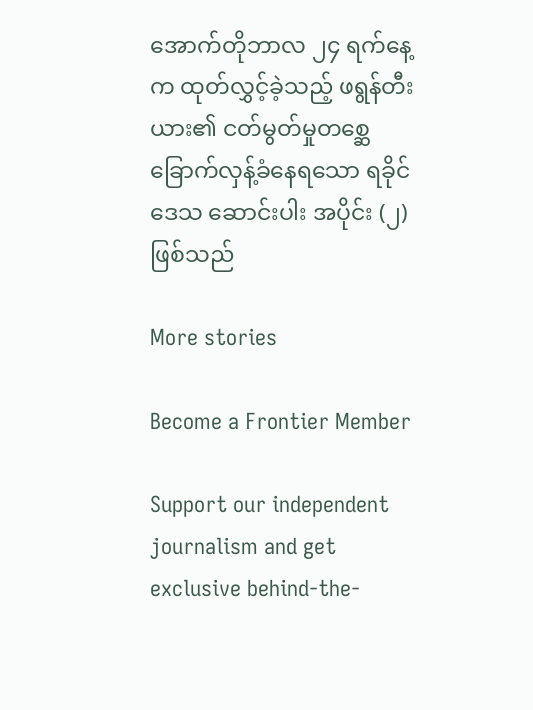အောက်တိုဘာလ ၂၄ ရက်နေ့က ထုတ်လွှင့်ခဲ့သည့် ဖရွန်တီးယား၏ ငတ်မွတ်မှုတစ္ဆေ ခြောက်လှန့်ခံနေရသော ရခိုင်ဒေသ ဆောင်းပါး အပိုင်း (၂) ဖြစ်သည်

More stories

Become a Frontier Member

Support our independent journalism and get exclusive behind-the-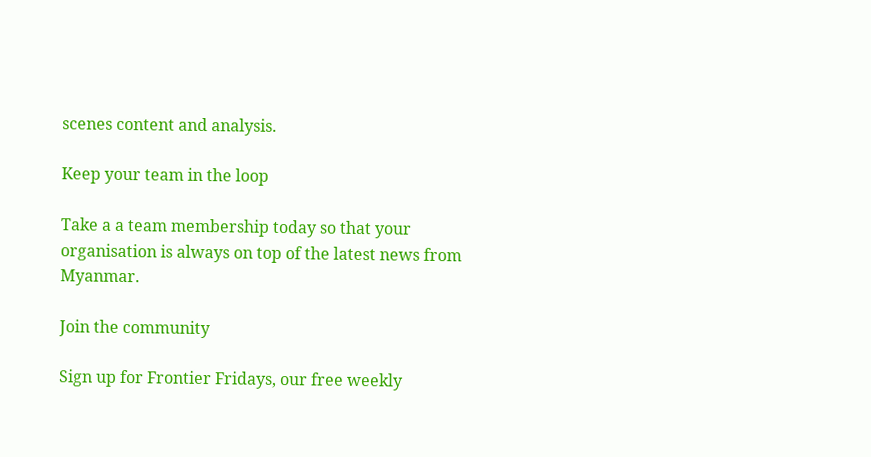scenes content and analysis.

Keep your team in the loop

Take a a team membership today so that your organisation is always on top of the latest news from Myanmar.

Join the community

Sign up for Frontier Fridays, our free weekly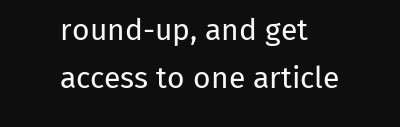round-up, and get access to one article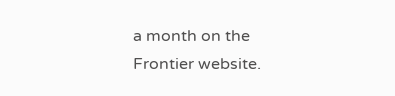a month on the Frontier website.